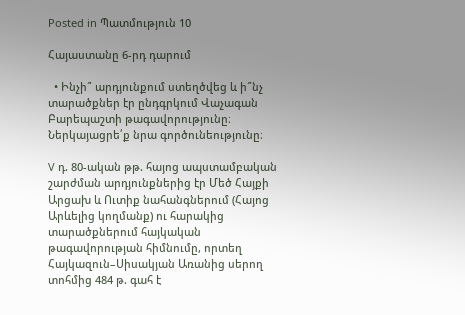Posted in Պատմություն 10

Հայաստանը 6-րդ դարում

  • Ինչի՞ արդյունքում ստեղծվեց և ի՞նչ տարածքներ էր ընդգրկում Վաչագան Բարեպաշտի թագավորությունը։ Ներկայացրե՛ք նրա գործունեությունը։

V դ. 80-ական թթ. հայոց ապստամբական շարժման արդյունքներից էր Մեծ Հայքի Արցախ և Ուտիք նահանգներում (Հայոց Արևելից կողմանք) ու հարակից տարածքներում հայկական թագավորության հիմնումը, որտեղ Հայկազուն–Սիսակյան Առանից սերող տոհմից 484 թ. գահ է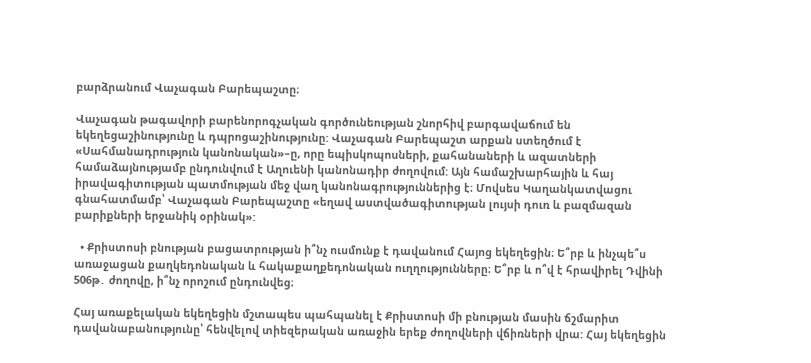բարձրանում Վաչագան Բարեպաշտը։

Վաչագան թագավորի բարենորոգչական գործունեության շնորհիվ բարգավաճում են եկեղեցաշինությունը և դպրոցաշինությունը: Վաչագան Բարեպաշտ արքան ստեղծում է «Սահմանադրություն կանոնական»–ը, որը եպիսկոպոսների, քահանաների և ազատների համաձայնությամբ ընդունվում է Աղուենի կանոնադիր ժողովում: Այն համաշխարհային և հայ իրավագիտության պատմության մեջ վաղ կանոնագրություններից է։ Մովսես Կաղանկատվացու գնահատմամբ՝ Վաչագան Բարեպաշտը «եղավ աստվածագիտության լույսի դուռ և բազմազան բարիքների երջանիկ օրինակ»:

  • Քրիստոսի բնության բացատրության ի՞նչ ուսմունք է դավանում Հայոց եկեղեցին։ Ե՞րբ և ինչպե՞ս առաջացան քաղկեդոնական և հակաքաղքեդոնական ուղղությունները։ Ե՞րբ և ո՞վ է հրավիրել Դվինի 506թ․ ժողովը, ի՞նչ որոշում ընդունվեց։

Հայ առաքելական եկեղեցին մշտապես պահպանել է Քրիստոսի մի բնության մասին ճշմարիտ դավանաբանությունը՝ հենվելով տիեզերական առաջին երեք ժողովների վճիռների վրա: Հայ եկեղեցին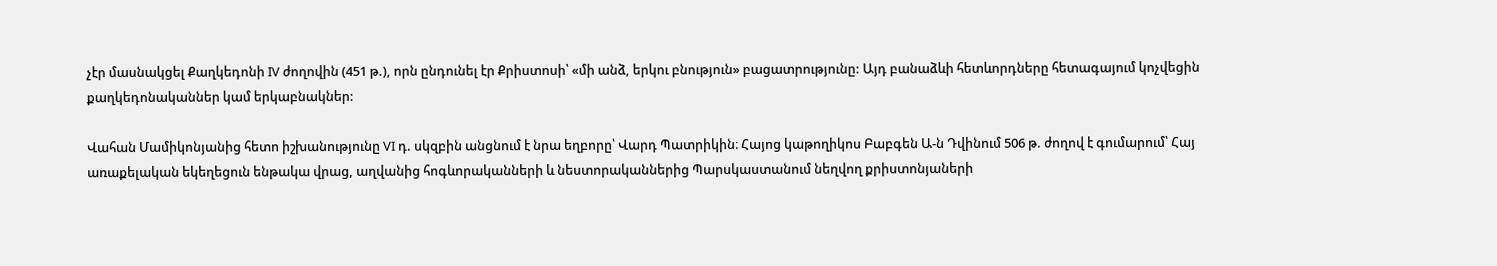չէր մասնակցել Քաղկեդոնի IV ժողովին (451 թ.), որն ընդունել էր Քրիստոսի՝ «մի անձ, երկու բնություն» բացատրությունը: Այդ բանաձևի հետևորդները հետագայում կոչվեցին քաղկեդոնականներ կամ երկաբնակներ:

Վահան Մամիկոնյանից հետո իշխանությունը VI դ. սկզբին անցնում է նրա եղբորը՝ Վարդ Պատրիկին։ Հայոց կաթողիկոս Բաբգեն Ա-ն Դվինում 506 թ. ժողով է գումարում՝ Հայ առաքելական եկեղեցուն ենթակա վրաց, աղվանից հոգևորականների և նեստորականներից Պարսկաստանում նեղվող քրիստոնյաների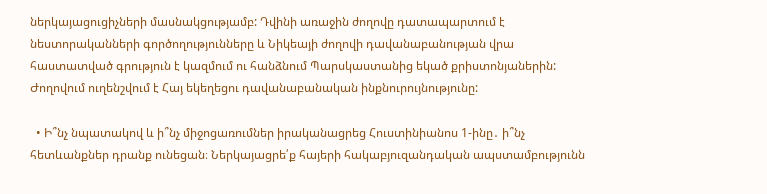ներկայացուցիչների մասնակցությամբ: Դվինի առաջին ժողովը դատապարտում է նեստորականների գործողությունները և Նիկեայի ժողովի դավանաբանության վրա հաստատված գրություն է կազմում ու հանձնում Պարսկաստանից եկած քրիստոնյաներին: Ժողովում ուղենշվում է Հայ եկեղեցու դավանաբանական ինքնուրույնությունը:

  • Ի՞նչ նպատակով և ի՞նչ միջոցառումներ իրականացրեց Հուստինիանոս 1-ինը․ ի՞նչ հետևանքներ դրանք ունեցան։ Ներկայացրե՛ք հայերի հակաբյուզանդական ապստամբությունն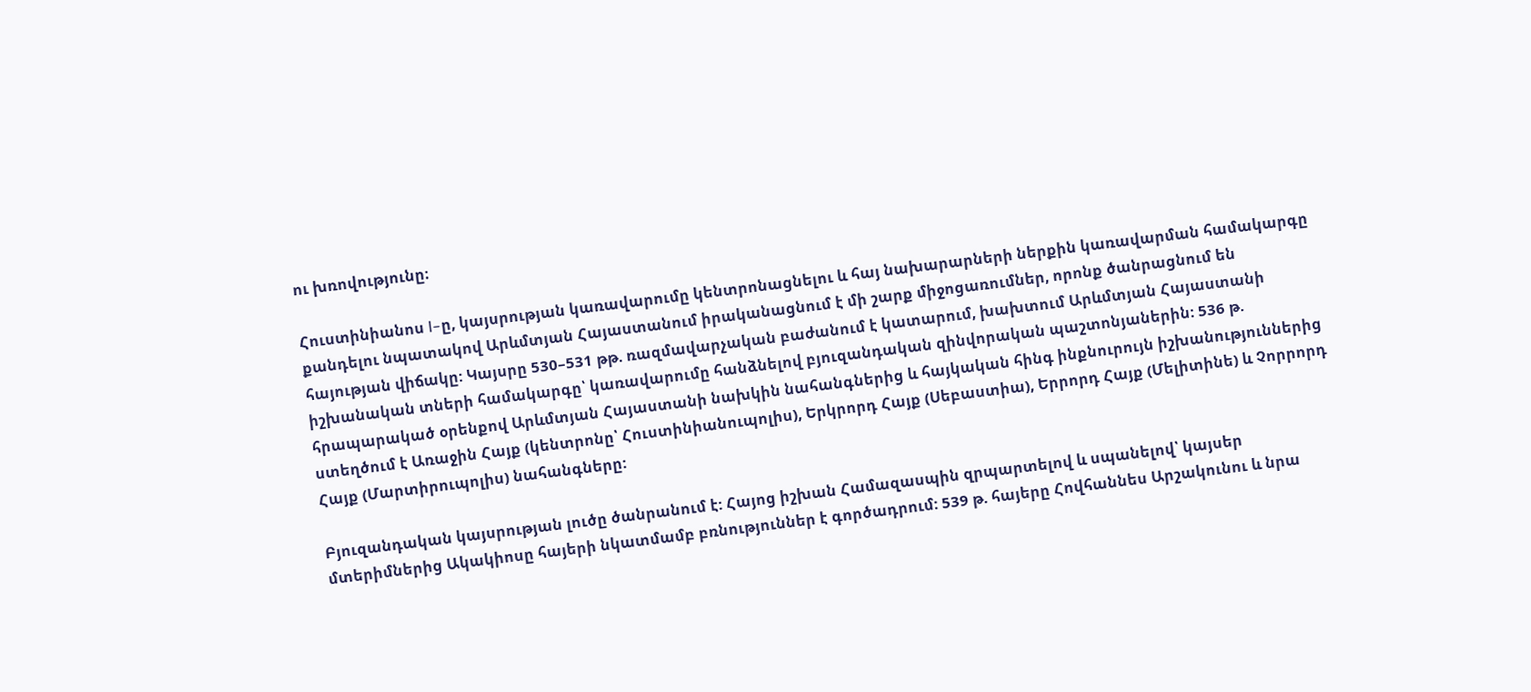ու խռովությունը։

Հուստինիանոս I–ը, կայսրության կառավարումը կենտրոնացնելու և հայ նախարարների ներքին կառավարման համակարգը քանդելու նպատակով Արևմտյան Հայաստանում իրականացնում է մի շարք միջոցառումներ, որոնք ծանրացնում են հայության վիճակը: Կայսրը 530–531 թթ. ռազմավարչական բաժանում է կատարում, խախտում Արևմտյան Հայաստանի իշխանական տների համակարգը՝ կառավարումը հանձնելով բյուզանդական զինվորական պաշտոնյաներին: 536 թ. հրապարակած օրենքով Արևմտյան Հայաստանի նախկին նահանգներից և հայկական հինգ ինքնուրույն իշխանություններից ստեղծում է Առաջին Հայք (կենտրոնը՝ Հուստինիանուպոլիս), Երկրորդ Հայք (Սեբաստիա), Երրորդ Հայք (Մելիտինե) և Չորրորդ Հայք (Մարտիրուպոլիս) նահանգները:

Բյուզանդական կայսրության լուծը ծանրանում է: Հայոց իշխան Համազասպին զրպարտելով և սպանելով՝ կայսեր մտերիմներից Ակակիոսը հայերի նկատմամբ բռնություններ է գործադրում: 539 թ. հայերը Հովհաննես Արշակունու և նրա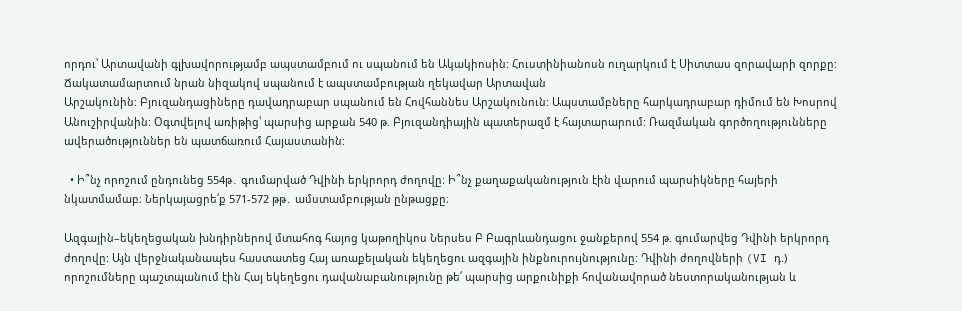որդու՝ Արտավանի գլխավորությամբ ապստամբում ու սպանում են Ակակիոսին: Հուստինիանոսն ուղարկում է Սիտտաս զորավարի զորքը: Ճակատամարտում նրան նիզակով սպանում է ապստամբության ղեկավար Արտավան
Արշակունին: Բյուզանդացիները դավադրաբար սպանում են Հովհաննես Արշակունուն: Ապստամբները հարկադրաբար դիմում են Խոսրով Անուշիրվանին: Օգտվելով առիթից՝ պարսից արքան 540 թ. Բյուզանդիային պատերազմ է հայտարարում: Ռազմական գործողությունները ավերածություններ են պատճառում Հայաստանին:

  • Ի՞նչ որոշում ընդունեց 554թ․ գումարված Դվինի երկրորդ ժողովը։ Ի՞նչ քաղաքականություն էին վարում պարսիկները հայերի նկատմամաբ։ Ներկայացրե՛ք 571-572 թթ․ ամստամբության ընթացքը։

Ազգային–եկեղեցական խնդիրներով մտահոգ հայոց կաթողիկոս Ներսես Բ Բագրևանդացու ջանքերով 554 թ. գումարվեց Դվինի երկրորդ ժողովը: Այն վերջնականապես հաստատեց Հայ առաքելական եկեղեցու ազգային ինքնուրույնությունը: Դվինի ժողովների (VI դ.) որոշումները պաշտպանում էին Հայ եկեղեցու դավանաբանությունը թե՛ պարսից արքունիքի հովանավորած նեստորականության և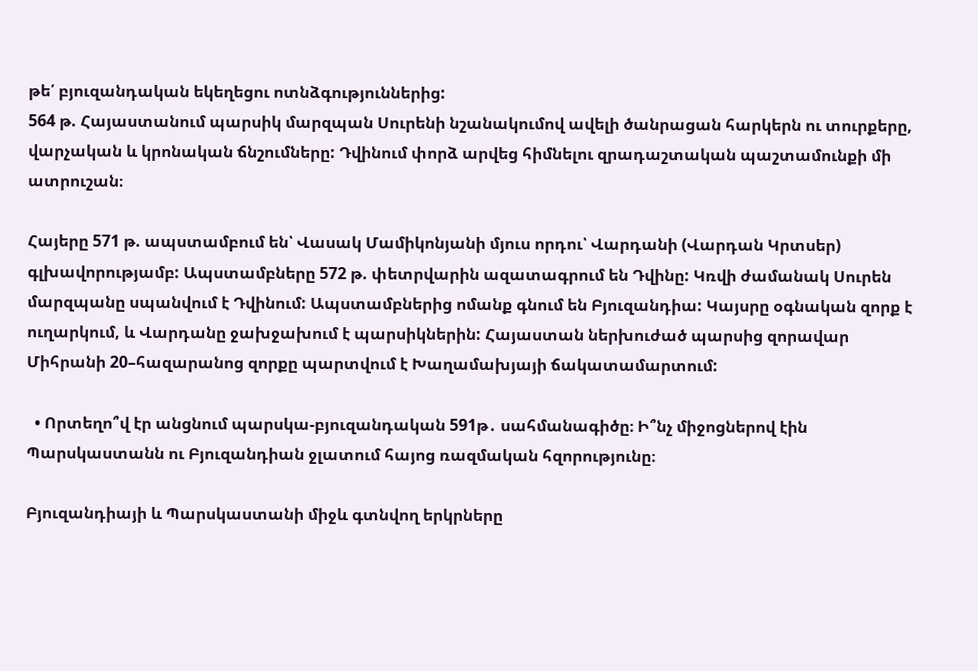թե՛ բյուզանդական եկեղեցու ոտնձգություններից:
564 թ. Հայաստանում պարսիկ մարզպան Սուրենի նշանակումով ավելի ծանրացան հարկերն ու տուրքերը, վարչական և կրոնական ճնշումները: Դվինում փորձ արվեց հիմնելու զրադաշտական պաշտամունքի մի ատրուշան։

Հայերը 571 թ. ապստամբում են՝ Վասակ Մամիկոնյանի մյուս որդու՝ Վարդանի (Վարդան Կրտսեր) գլխավորությամբ: Ապստամբները 572 թ. փետրվարին ազատագրում են Դվինը: Կռվի ժամանակ Սուրեն մարզպանը սպանվում է Դվինում: Ապստամբներից ոմանք գնում են Բյուզանդիա: Կայսրը օգնական զորք է ուղարկում, և Վարդանը ջախջախում է պարսիկներին: Հայաստան ներխուժած պարսից զորավար Միհրանի 20–հազարանոց զորքը պարտվում է Խաղամախյայի ճակատամարտում:

  • Որտեղո՞վ էր անցնում պարսկա-բյուզանդական 591թ․ սահմանագիծը։ Ի՞նչ միջոցներով էին Պարսկաստանն ու Բյուզանդիան ջլատում հայոց ռազմական հզորությունը։

Բյուզանդիայի և Պարսկաստանի միջև գտնվող երկրները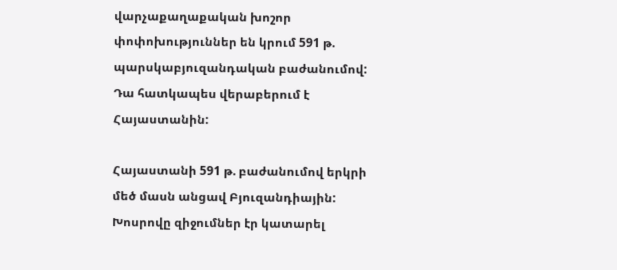վարչաքաղաքական խոշոր փոփոխություններ են կրում 591 թ. պարսկաբյուզանդական բաժանումով: Դա հատկապես վերաբերում է Հայաստանին:

Հայաստանի 591 թ. բաժանումով երկրի մեծ մասն անցավ Բյուզանդիային: Խոսրովը զիջումներ էր կատարել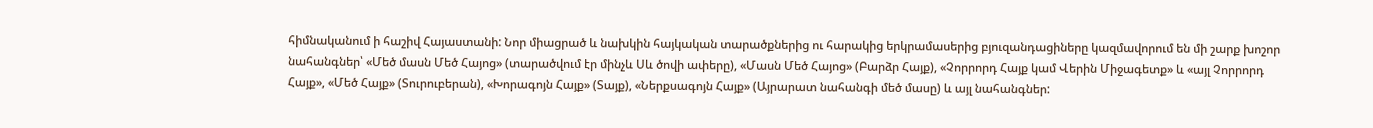հիմնականում ի հաշիվ Հայաստանի: Նոր միացրած և նախկին հայկական տարածքներից ու հարակից երկրամասերից բյուզանդացիները կազմավորում են մի շարք խոշոր նահանգներ՝ «Մեծ մասն Մեծ Հայոց» (տարածվում էր մինչև Սև ծովի ափերը), «Մասն Մեծ Հայոց» (Բարձր Հայք), «Չորրորդ Հայք կամ Վերին Միջագետք» և «այլ Չորրորդ Հայք», «Մեծ Հայք» (Տուրուբերան), «Խորագոյն Հայք» (Տայք), «Ներքսագոյն Հայք» (Այրարատ նահանգի մեծ մասը) և այլ նահանգներ: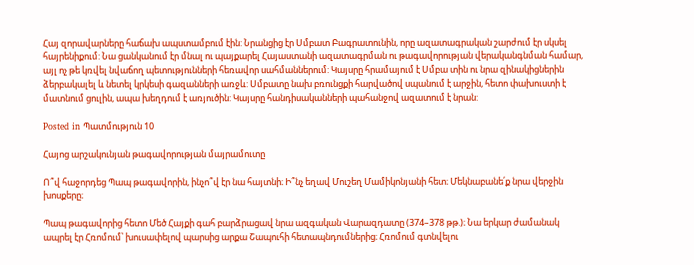Հայ զորավարները հաճախ ապստամբում էին: Նրանցից էր Սմբատ Բագրատունին, որը ազատագրական շարժում էր սկսել հայրենիքում: Նա ցանկանում էր մնալ ու պայքարել Հայաստանի ազատագրման ու թագավորության վերականգնման համար, այլ ոչ թե կռվել նվաճող պետությունների հեռավոր սահմաններում: Կայսրը հրամայում է Սմբա տին ու նրա զինակիցներին ձերբակալել և նետել կրկեսի գազանների առջև: Սմբատը նախ բռունցքի հարվածով սպանում է արջին, հետո փախուստի է մատնում ցուլին, ապա խեղդում է առյուծին: Կայսրը հանդիսականների պահանջով ազատում է նրան:

Posted in Պատմություն 10

Հայոց արշակունյան թագավորության մայրամուտը

Ո՞վ հաջորդեց Պապ թագավորին, ինչո՞վ էր նա հայտնի։ Ի՞նչ եղավ Մուշեղ Մամիկոնյանի հետ։ Մեկնաբանե՛ք նրա վերջին խոսքերը։

Պապ թագավորից հետո Մեծ Հայքի գահ բարձրացավ նրա ազգական Վարազդատը (374–378 թթ.)։ Նա երկար ժամանակ ապրել էր Հռոմում՝ խուսափելով պարսից արքա Շապուհի հետապնդումներից։ Հռոմում գտնվելու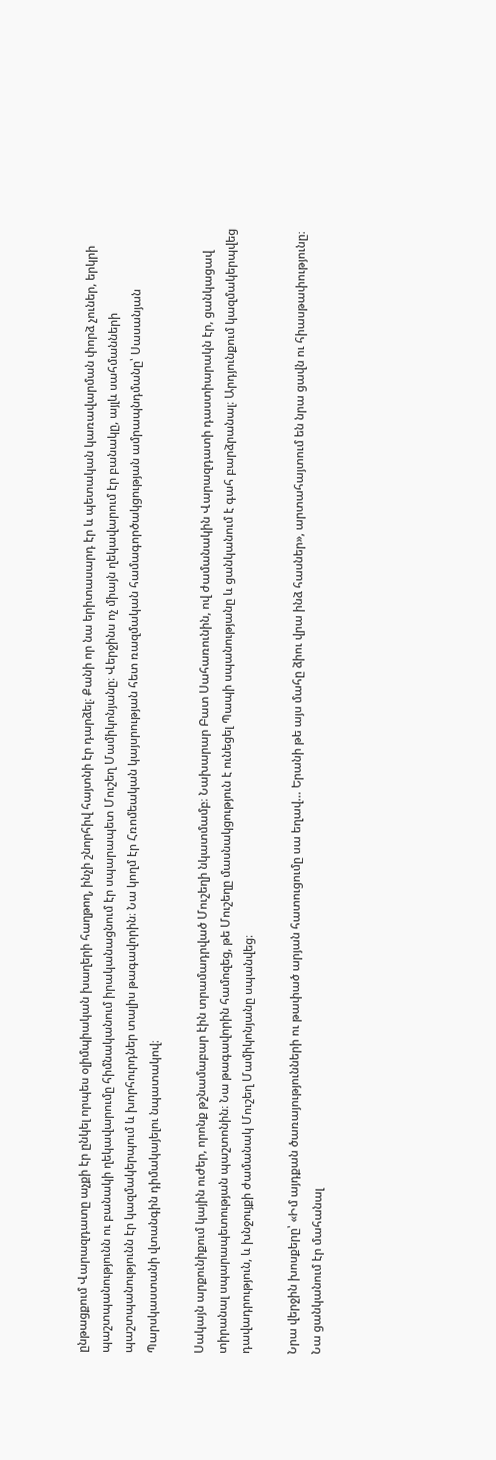ընթացքում Վարազդատը աչքի էր ընկել որպես օլիմպիական խաղերի հաղթող, ինչի շնորհիվ հայտնի էր դարձել։ Քանի որ նա երիտասարդ էր և պետական կառավարման փորձ չուներ, երկրի պաշտպանությունն ու բանակի ղեկավարումը հիմնականում իրականացնում էր սպարապետ Մուշեղ Մամիկոնյանը։ Վերջինս ոչ միայն ղեկավարում էր բանակը, այլև սահմանների պաշտպանությունն էր կազմակերպում և խորհուրդներ տալիս թագավորին։ Նա կողմ էր Հռոմեական կայսրության հետ ռազմական համագործակցության ամրապնդմանը՝ Սասանյան Պարսկաստանի վտանգին դիմակայելու նպատակով։

Սակայն արքունիքում կային ուժեր, որոնք թշնամաբար էին տրամադրված Մուշեղի նկատմամբ։ Նախարար Բատ Սահառունին, ով ժամանակին Վարազդատի դաստիարակն էր, ցանկացավ տիրանալ սպարապետության պաշտոնին։ Նա թագավորին համոզեց, թե Մուշեղը մասնակցություն է ունեցել Պապի սպանությանը և ցանկանում է գահ բարձրանալ։ Արդյունքում կազմակերպվեց դավադրություն, և խնջույքի ժամանակ Մուշեղ Մամիկոնյանը սպանվեց։

Նրա վերջին խոսքերը՝ «Իմ այդքան ծառայությունների ու թափած արյան հատուցումը սա եղավ… Երանի թե այս մահը ձիու վրա ինձ հասներ», արտահայտում են նրա ցավն ու հիասթափությունը։ Նա ցանկանում էր մահանալ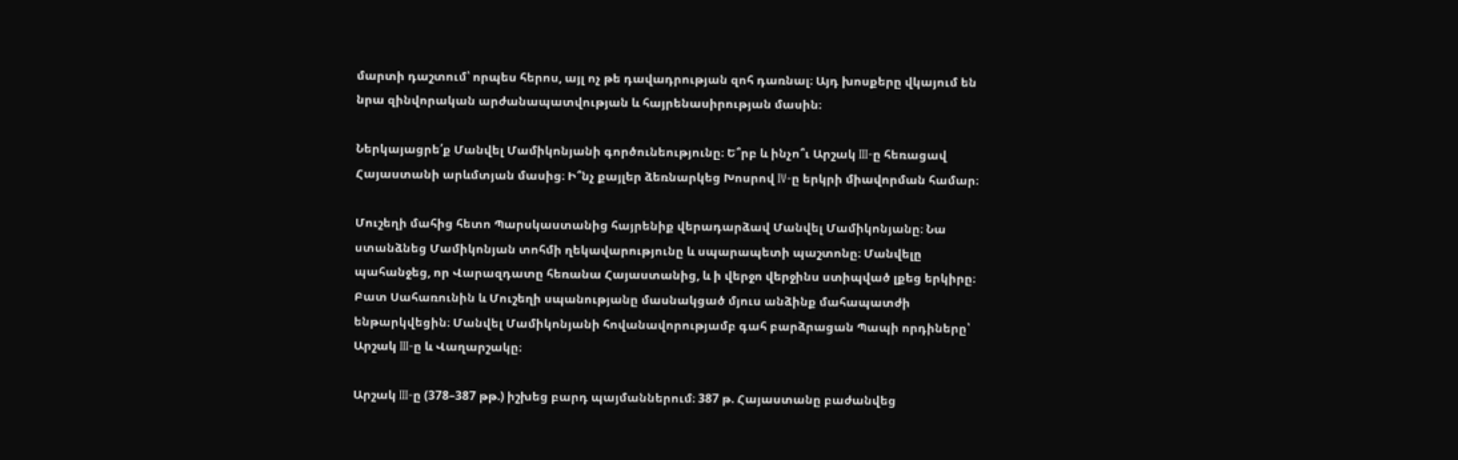մարտի դաշտում՝ որպես հերոս, այլ ոչ թե դավադրության զոհ դառնալ։ Այդ խոսքերը վկայում են նրա զինվորական արժանապատվության և հայրենասիրության մասին։

Ներկայացրե՛ք Մանվել Մամիկոնյանի գործունեությունը։ Ե՞րբ և ինչո՞ւ Արշակ III-ը հեռացավ Հայաստանի արևմտյան մասից։ Ի՞նչ քայլեր ձեռնարկեց Խոսրով IV-ը երկրի միավորման համար։

Մուշեղի մահից հետո Պարսկաստանից հայրենիք վերադարձավ Մանվել Մամիկոնյանը։ Նա ստանձնեց Մամիկոնյան տոհմի ղեկավարությունը և սպարապետի պաշտոնը։ Մանվելը պահանջեց, որ Վարազդատը հեռանա Հայաստանից, և ի վերջո վերջինս ստիպված լքեց երկիրը։ Բատ Սահառունին և Մուշեղի սպանությանը մասնակցած մյուս անձինք մահապատժի ենթարկվեցին։ Մանվել Մամիկոնյանի հովանավորությամբ գահ բարձրացան Պապի որդիները՝ Արշակ III-ը և Վաղարշակը։

Արշակ III-ը (378–387 թթ.) իշխեց բարդ պայմաններում։ 387 թ. Հայաստանը բաժանվեց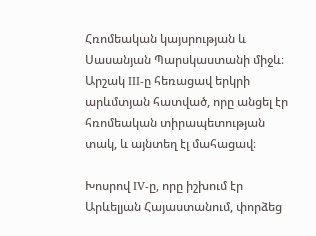Հռոմեական կայսրության և Սասանյան Պարսկաստանի միջև։ Արշակ III-ը հեռացավ երկրի արևմտյան հատված, որը անցել էր հռոմեական տիրապետության տակ, և այնտեղ էլ մահացավ։

Խոսրով IV-ը, որը իշխում էր Արևելյան Հայաստանում, փորձեց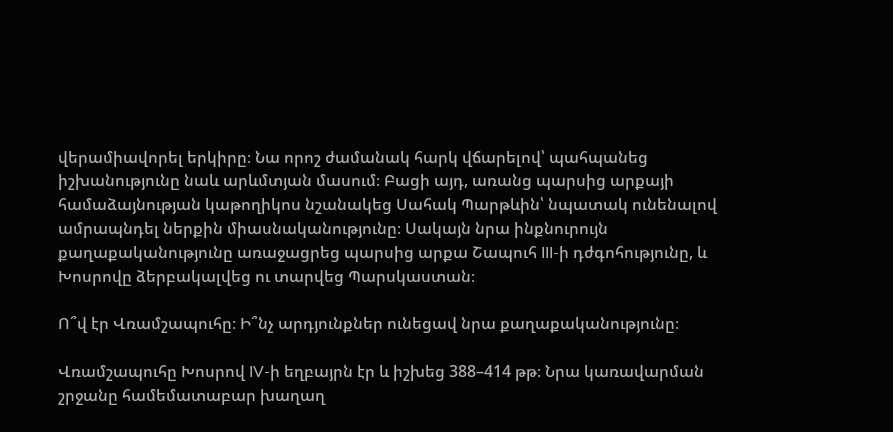վերամիավորել երկիրը։ Նա որոշ ժամանակ հարկ վճարելով՝ պահպանեց իշխանությունը նաև արևմտյան մասում։ Բացի այդ, առանց պարսից արքայի համաձայնության կաթողիկոս նշանակեց Սահակ Պարթևին՝ նպատակ ունենալով ամրապնդել ներքին միասնականությունը։ Սակայն նրա ինքնուրույն քաղաքականությունը առաջացրեց պարսից արքա Շապուհ III-ի դժգոհությունը, և Խոսրովը ձերբակալվեց ու տարվեց Պարսկաստան։

Ո՞վ էր Վռամշապուհը։ Ի՞նչ արդյունքներ ունեցավ նրա քաղաքականությունը։

Վռամշապուհը Խոսրով IV-ի եղբայրն էր և իշխեց 388–414 թթ։ Նրա կառավարման շրջանը համեմատաբար խաղաղ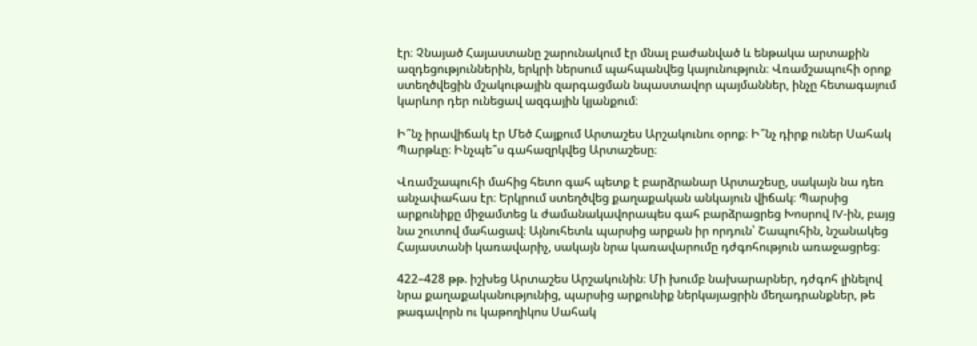էր։ Չնայած Հայաստանը շարունակում էր մնալ բաժանված և ենթակա արտաքին ազդեցություններին, երկրի ներսում պահպանվեց կայունություն։ Վռամշապուհի օրոք ստեղծվեցին մշակութային զարգացման նպաստավոր պայմաններ, ինչը հետագայում կարևոր դեր ունեցավ ազգային կյանքում։

Ի՞նչ իրավիճակ էր Մեծ Հայքում Արտաշես Արշակունու օրոք։ Ի՞նչ դիրք ուներ Սահակ Պարթևը։ Ինչպե՞ս գահազրկվեց Արտաշեսը։

Վռամշապուհի մահից հետո գահ պետք է բարձրանար Արտաշեսը, սակայն նա դեռ անչափահաս էր։ Երկրում ստեղծվեց քաղաքական անկայուն վիճակ։ Պարսից արքունիքը միջամտեց և ժամանակավորապես գահ բարձրացրեց Խոսրով IV-ին, բայց նա շուտով մահացավ։ Այնուհետև պարսից արքան իր որդուն՝ Շապուհին, նշանակեց Հայաստանի կառավարիչ, սակայն նրա կառավարումը դժգոհություն առաջացրեց։

422–428 թթ. իշխեց Արտաշես Արշակունին։ Մի խումբ նախարարներ, դժգոհ լինելով նրա քաղաքականությունից, պարսից արքունիք ներկայացրին մեղադրանքներ, թե թագավորն ու կաթողիկոս Սահակ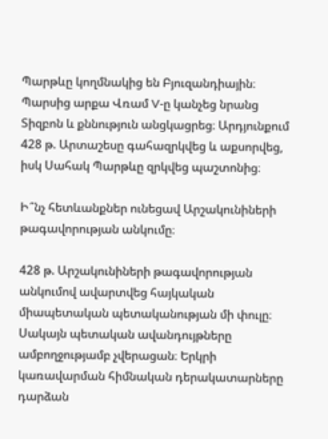Պարթևը կողմնակից են Բյուզանդիային։ Պարսից արքա Վռամ V-ը կանչեց նրանց Տիզբոն և քննություն անցկացրեց։ Արդյունքում 428 թ. Արտաշեսը գահազրկվեց և աքսորվեց, իսկ Սահակ Պարթևը զրկվեց պաշտոնից։

Ի՞նչ հետևանքներ ունեցավ Արշակունիների թագավորության անկումը։

428 թ. Արշակունիների թագավորության անկումով ավարտվեց հայկական միապետական պետականության մի փուլը։ Սակայն պետական ավանդույթները ամբողջությամբ չվերացան։ Երկրի կառավարման հիմնական դերակատարները դարձան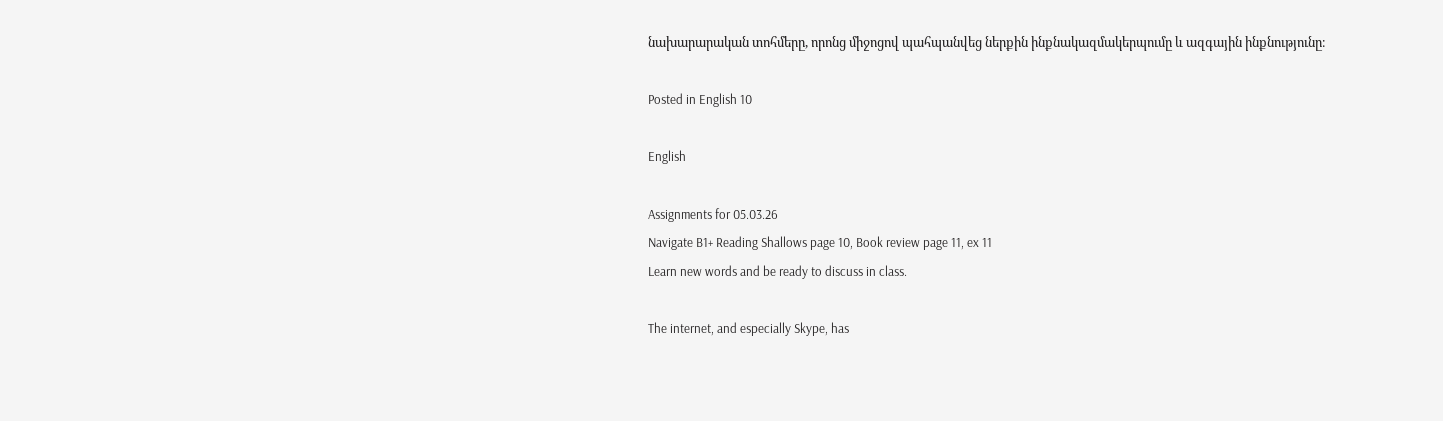նախարարական տոհմերը, որոնց միջոցով պահպանվեց ներքին ինքնակազմակերպումը և ազգային ինքնությունը։

Posted in English 10

English

Assignments for 05.03.26
Navigate B1+ Reading Shallows page 10, Book review page 11, ex 11
Learn new words and be ready to discuss in class.

The internet, and especially Skype, has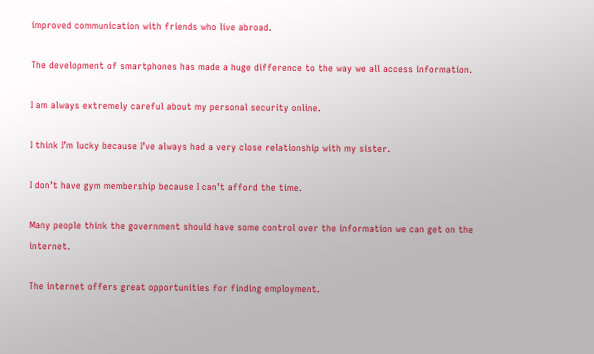improved communication with friends who live abroad.

The development of smartphones has made a huge difference to the way we all access information.

I am always extremely careful about my personal security online.

I think I’m lucky because I’ve always had a very close relationship with my sister.

I don’t have gym membership because I can’t afford the time.

Many people think the government should have some control over the information we can get on the internet.

The internet offers great opportunities for finding employment.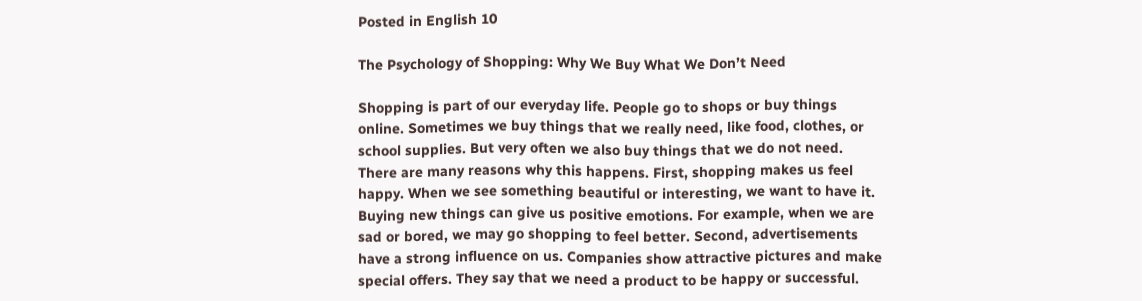Posted in English 10

The Psychology of Shopping: Why We Buy What We Don’t Need

Shopping is part of our everyday life. People go to shops or buy things online. Sometimes we buy things that we really need, like food, clothes, or school supplies. But very often we also buy things that we do not need. There are many reasons why this happens. First, shopping makes us feel happy. When we see something beautiful or interesting, we want to have it. Buying new things can give us positive emotions. For example, when we are sad or bored, we may go shopping to feel better. Second, advertisements have a strong influence on us. Companies show attractive pictures and make special offers. They say that we need a product to be happy or successful.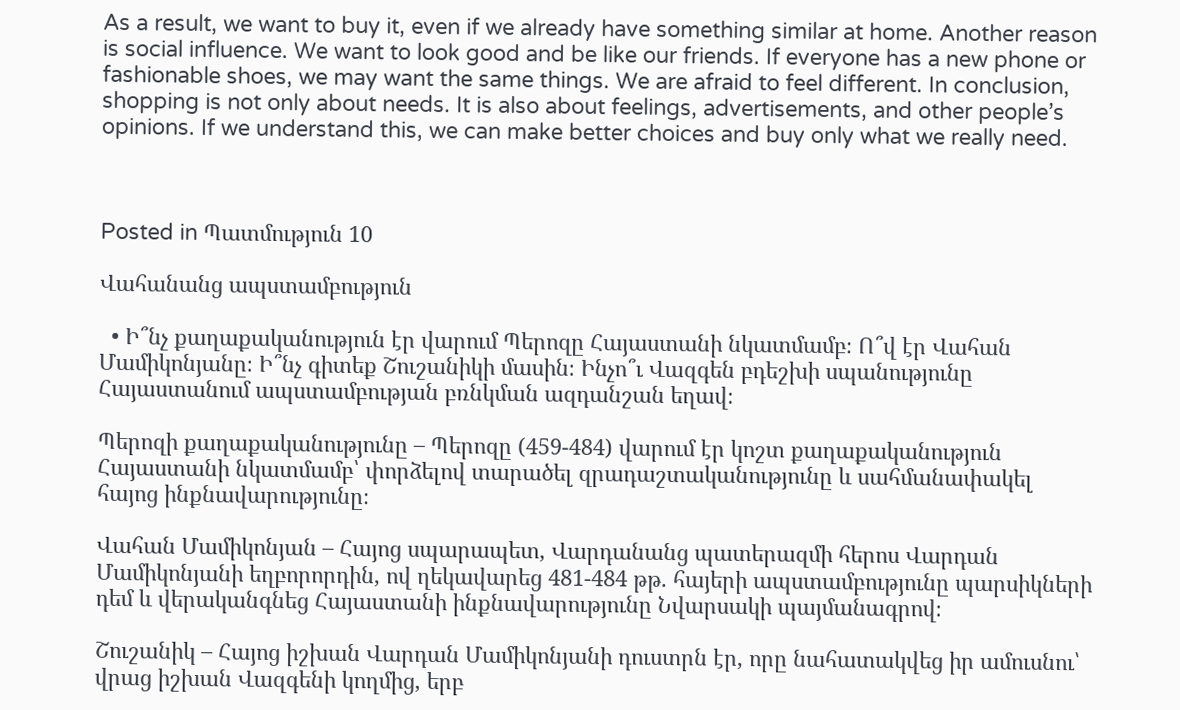As a result, we want to buy it, even if we already have something similar at home. Another reason is social influence. We want to look good and be like our friends. If everyone has a new phone or fashionable shoes, we may want the same things. We are afraid to feel different. In conclusion, shopping is not only about needs. It is also about feelings, advertisements, and other people’s opinions. If we understand this, we can make better choices and buy only what we really need.



Posted in Պատմություն 10

Վահանանց ապստամբություն

  • Ի՞նչ քաղաքականություն էր վարում Պերոզը Հայաստանի նկատմամբ։ Ո՞վ էր Վահան Մամիկոնյանը։ Ի՞նչ գիտեք Շուշանիկի մասին։ Ինչո՞ւ Վազգեն բդեշխի սպանությունը Հայաստանում ապստամբության բռնկման ազդանշան եղավ։

Պերոզի քաղաքականությունը – Պերոզը (459-484) վարում էր կոշտ քաղաքականություն Հայաստանի նկատմամբ՝ փորձելով տարածել զրադաշտականությունը և սահմանափակել հայոց ինքնավարությունը։

Վահան Մամիկոնյան – Հայոց սպարապետ, Վարդանանց պատերազմի հերոս Վարդան Մամիկոնյանի եղբորորդին, ով ղեկավարեց 481-484 թթ. հայերի ապստամբությունը պարսիկների դեմ և վերականգնեց Հայաստանի ինքնավարությունը Նվարսակի պայմանագրով։

Շուշանիկ – Հայոց իշխան Վարդան Մամիկոնյանի դուստրն էր, որը նահատակվեց իր ամուսնու՝ վրաց իշխան Վազգենի կողմից, երբ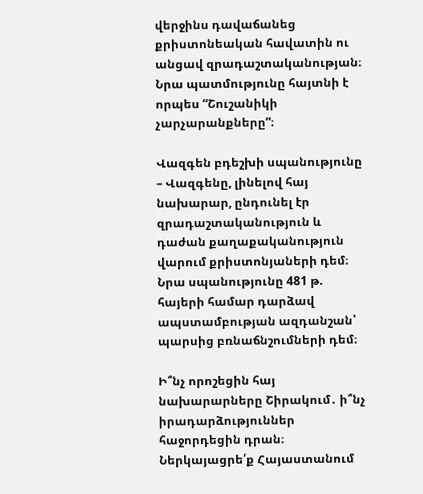վերջինս դավաճանեց քրիստոնեական հավատին ու անցավ զրադաշտականության։ Նրա պատմությունը հայտնի է որպես “Շուշանիկի չարչարանքները”։

Վազգեն բդեշխի սպանությունը – Վազգենը, լինելով հայ նախարար, ընդունել էր զրադաշտականություն և դաժան քաղաքականություն վարում քրիստոնյաների դեմ։ Նրա սպանությունը 481 թ. հայերի համար դարձավ ապստամբության ազդանշան՝ պարսից բռնաճնշումների դեմ։

Ի՞նչ որոշեցին հայ նախարարները Շիրակում․ ի՞նչ իրադարձություններ հաջորդեցին դրան։ Ներկայացրե՛ք Հայաստանում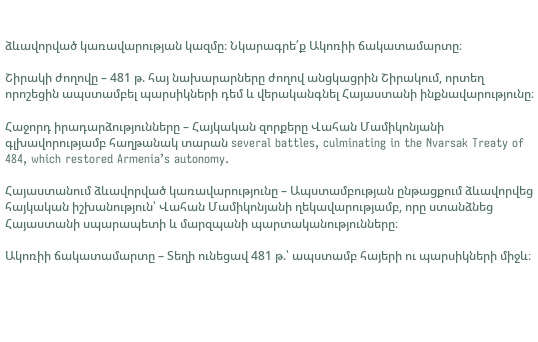ձևավորված կառավարության կազմը։ Նկարագրե՛ք Ակոռիի ճակատամարտը։

Շիրակի ժողովը – 481 թ. հայ նախարարները ժողով անցկացրին Շիրակում, որտեղ որոշեցին ապստամբել պարսիկների դեմ և վերականգնել Հայաստանի ինքնավարությունը։

Հաջորդ իրադարձությունները – Հայկական զորքերը Վահան Մամիկոնյանի գլխավորությամբ հաղթանակ տարան several battles, culminating in the Nvarsak Treaty of 484, which restored Armenia’s autonomy.

Հայաստանում ձևավորված կառավարությունը – Ապստամբության ընթացքում ձևավորվեց հայկական իշխանություն՝ Վահան Մամիկոնյանի ղեկավարությամբ, որը ստանձնեց Հայաստանի սպարապետի և մարզպանի պարտականությունները։

Ակոռիի ճակատամարտը – Տեղի ունեցավ 481 թ.՝ ապստամբ հայերի ու պարսիկների միջև։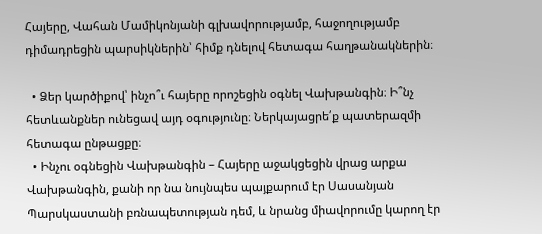Հայերը, Վահան Մամիկոնյանի գլխավորությամբ, հաջողությամբ դիմադրեցին պարսիկներին՝ հիմք դնելով հետագա հաղթանակներին։

  • Ձեր կարծիքով՝ ինչո՞ւ հայերը որոշեցին օգնել Վախթանգին։ Ի՞նչ հետևանքներ ունեցավ այդ օգությունը։ Ներկայացրե՛ք պատերազմի հետագա ընթացքը։
  • Ինչու օգնեցին Վախթանգին – Հայերը աջակցեցին վրաց արքա Վախթանգին, քանի որ նա նույնպես պայքարում էր Սասանյան Պարսկաստանի բռնապետության դեմ, և նրանց միավորումը կարող էր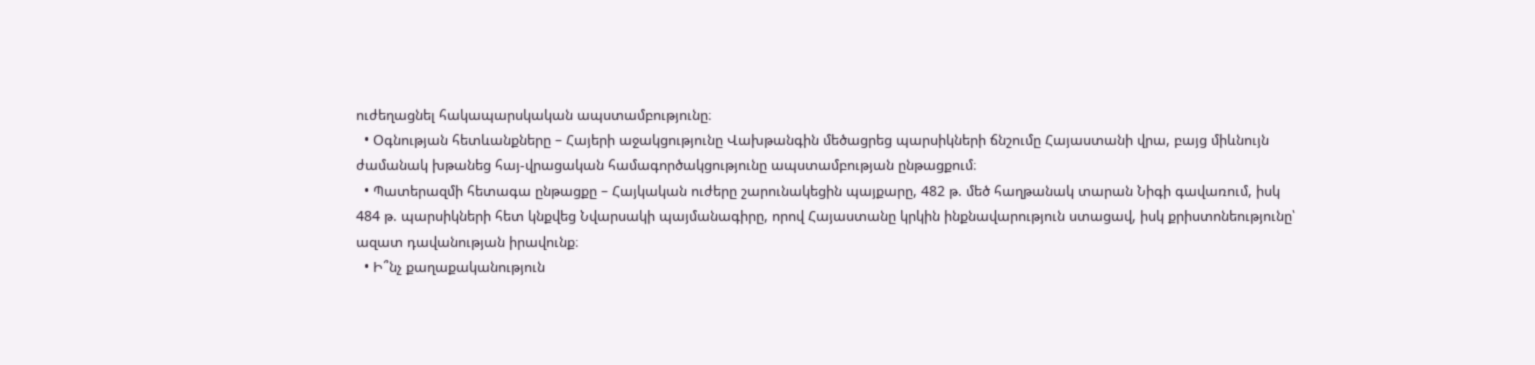ուժեղացնել հակապարսկական ապստամբությունը։
  • Օգնության հետևանքները – Հայերի աջակցությունը Վախթանգին մեծացրեց պարսիկների ճնշումը Հայաստանի վրա, բայց միևնույն ժամանակ խթանեց հայ-վրացական համագործակցությունը ապստամբության ընթացքում։
  • Պատերազմի հետագա ընթացքը – Հայկական ուժերը շարունակեցին պայքարը, 482 թ. մեծ հաղթանակ տարան Նիգի գավառում, իսկ 484 թ. պարսիկների հետ կնքվեց Նվարսակի պայմանագիրը, որով Հայաստանը կրկին ինքնավարություն ստացավ, իսկ քրիստոնեությունը՝ ազատ դավանության իրավունք։
  • Ի՞նչ քաղաքականություն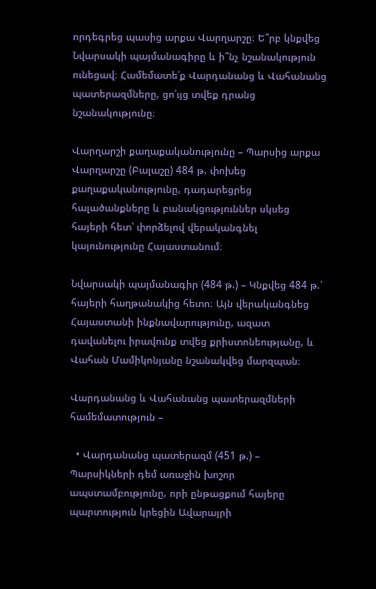որդեգրեց պասից արքա Վարղարշը։ Ե՞րբ կնքվեց Նվարսակի պայմանագիրը և ի՞նչ նշանակություն ունեցավ։ Համեմատե՛ք Վարդանանց և Վահանանց պատերազմները, ցո՛ւյց տվեք դրանց նշանակությունը։

Վարղարշի քաղաքականությունը – Պարսից արքա Վարղարշը (Բալաշը) 484 թ. փոխեց քաղաքականությունը, դադարեցրեց հալածանքները և բանակցություններ սկսեց հայերի հետ՝ փորձելով վերականգնել կայունությունը Հայաստանում։

Նվարսակի պայմանագիր (484 թ.) – Կնքվեց 484 թ.՝ հայերի հաղթանակից հետո։ Այն վերականգնեց Հայաստանի ինքնավարությունը, ազատ դավանելու իրավունք տվեց քրիստոնեությանը, և Վահան Մամիկոնյանը նշանակվեց մարզպան։

Վարդանանց և Վահանանց պատերազմների համեմատություն –

  • Վարդանանց պատերազմ (451 թ.) – Պարսիկների դեմ առաջին խոշոր ապստամբությունը, որի ընթացքում հայերը պարտություն կրեցին Ավարայրի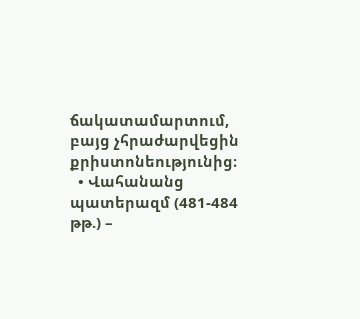ճակատամարտում, բայց չհրաժարվեցին քրիստոնեությունից։
  • Վահանանց պատերազմ (481-484 թթ.) –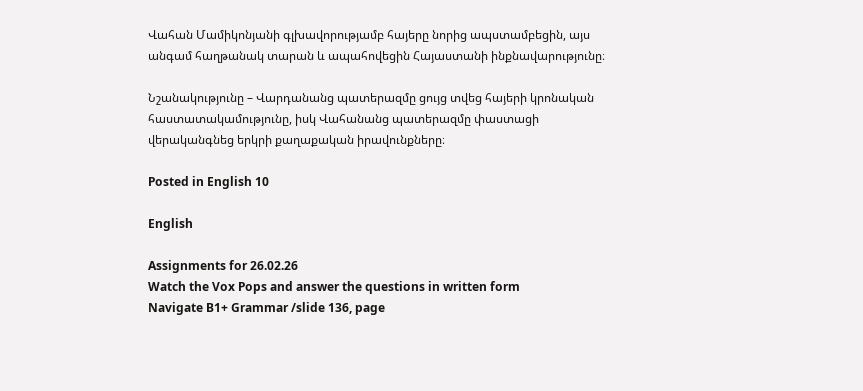Վահան Մամիկոնյանի գլխավորությամբ հայերը նորից ապստամբեցին, այս անգամ հաղթանակ տարան և ապահովեցին Հայաստանի ինքնավարությունը։

Նշանակությունը – Վարդանանց պատերազմը ցույց տվեց հայերի կրոնական հաստատակամությունը, իսկ Վահանանց պատերազմը փաստացի վերականգնեց երկրի քաղաքական իրավունքները։

Posted in English 10

English

Assignments for 26.02.26
Watch the Vox Pops and answer the questions in written form
Navigate B1+ Grammar /slide 136, page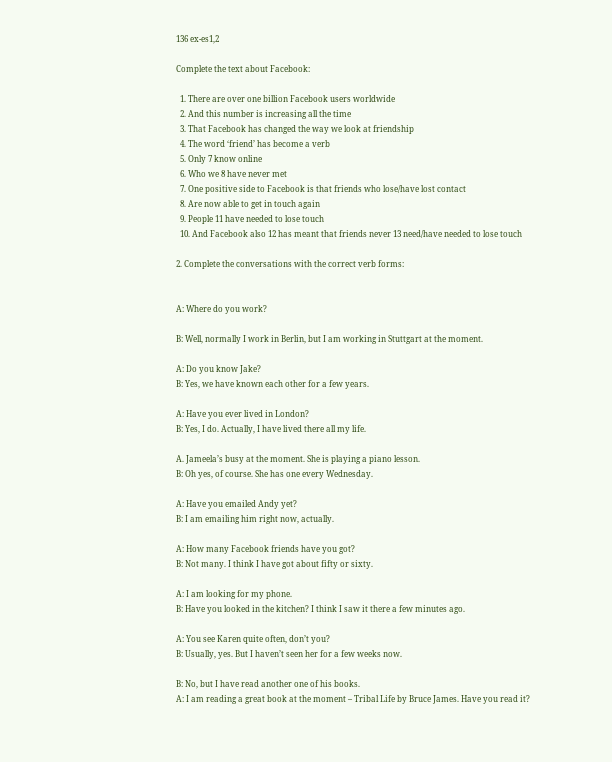136 ex-es1,2

Complete the text about Facebook:

  1. There are over one billion Facebook users worldwide
  2. And this number is increasing all the time
  3. That Facebook has changed the way we look at friendship
  4. The word ‘friend’ has become a verb
  5. Only 7 know online
  6. Who we 8 have never met
  7. One positive side to Facebook is that friends who lose/have lost contact
  8. Are now able to get in touch again
  9. People 11 have needed to lose touch
  10. And Facebook also 12 has meant that friends never 13 need/have needed to lose touch

2. Complete the conversations with the correct verb forms:


A: Where do you work?

B: Well, normally I work in Berlin, but I am working in Stuttgart at the moment.

A: Do you know Jake?
B: Yes, we have known each other for a few years.

A: Have you ever lived in London?
B: Yes, I do. Actually, I have lived there all my life.

A. Jameela’s busy at the moment. She is playing a piano lesson.
B: Oh yes, of course. She has one every Wednesday.

A: Have you emailed Andy yet?
B: I am emailing him right now, actually.

A: How many Facebook friends have you got?
B: Not many. I think I have got about fifty or sixty.

A: I am looking for my phone.
B: Have you looked in the kitchen? I think I saw it there a few minutes ago.

A: You see Karen quite often, don’t you?
B: Usually, yes. But I haven’t seen her for a few weeks now.

B: No, but I have read another one of his books.
A: I am reading a great book at the moment – Tribal Life by Bruce James. Have you read it?